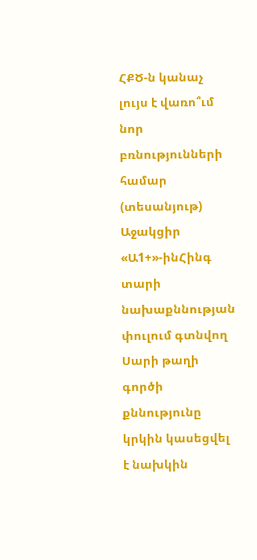ՀՔԾ-ն կանաչ լույս է վառո՞ւմ նոր բռնությունների համար (տեսանյութ)
Աջակցիր «Ա1+»-ինՀինգ տարի նախաքննության փուլում գտնվող Սարի թաղի գործի քննությունը կրկին կասեցվել է նախկին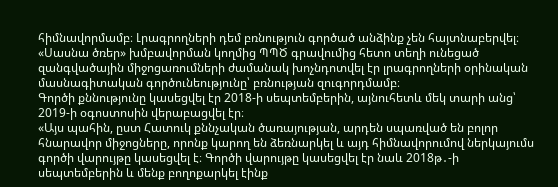հիմնավորմամբ։ Լրագրողների դեմ բռնություն գործած անձինք չեն հայտնաբերվել։
«Սասնա ծռեր» խմբավորման կողմից ՊՊԾ գրավումից հետո տեղի ունեցած զանգվածային միջոցառումների ժամանակ խոչնդոտվել էր լրագրողների օրինական մասնագիտական գործունեությունը՝ բռնության զուգորդմամբ։
Գործի քննությունը կասեցվել էր 2018-ի սեպտեմբերին, այնուհետև մեկ տարի անց՝ 2019-ի օգոստոսին վերաբացվել էր։
«Այս պահին, ըստ Հատուկ քննչական ծառայության, արդեն սպառված են բոլոր հնարավոր միջոցները, որոնք կարող են ձեռնարկել և այդ հիմնավորումով ներկայումս գործի վարույթը կասեցվել է։ Գործի վարույթը կասեցվել էր նաև 2018թ․-ի սեպտեմբերին և մենք բողոքարկել էինք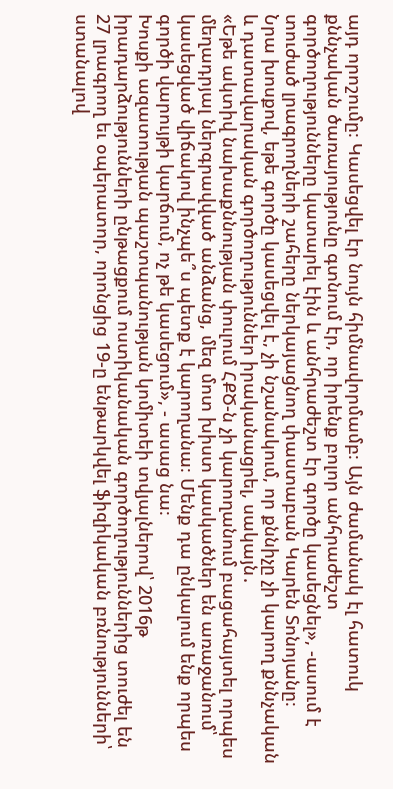այդ որոշումը։ Կասեցվել էր նույն հիմնավորմամբ։ Այն ժամանակ էլ հատուկ քննչական ծառայությունը գտնում էր, որ իրենք բոլոր անհրաժեշտ գործողությունները կատարել էին և անհրաժեշտ էր գործը կասեցնել», -ասում է տուժած լրագրողների շահերը ներկայացնող փաստաբան Կարեն Տոնոյանը։
Նրա խոսքով, եթե գործը կասեցվել է, չի նշանակում, որ քննիչը չի կարող քննչական և դատավարական գործողություններ իրականացրել, սակայն․
«Եթե ակտիվ նախաքննության փուլում ՀՔԾ-ն չի կարողանում բացահայտել որպես մեղադրյալ ներգրավված անձանց, մեզ մոտ խիստ կասկածներ են առաջանում՝ կասեցված վիճակով ինչպե՞ս պետք է կարողանա։ Մենք դա ընկալում ենք որպես գործի վարույթի կարճում, ոչ թե կասեցում», - ասաց նա։
Խոսքի ազատության պաշտպանության կոմիտեի տվյալներով՝ 2016թ իրադարձությունների ընթացքում ոստիկանական գործողություններից տուժել են 27 լրագրող եւ օպերատոր, որոնցից 19-ը ենթարկվել ֆիզիկական բռնությունների՝ ստանալով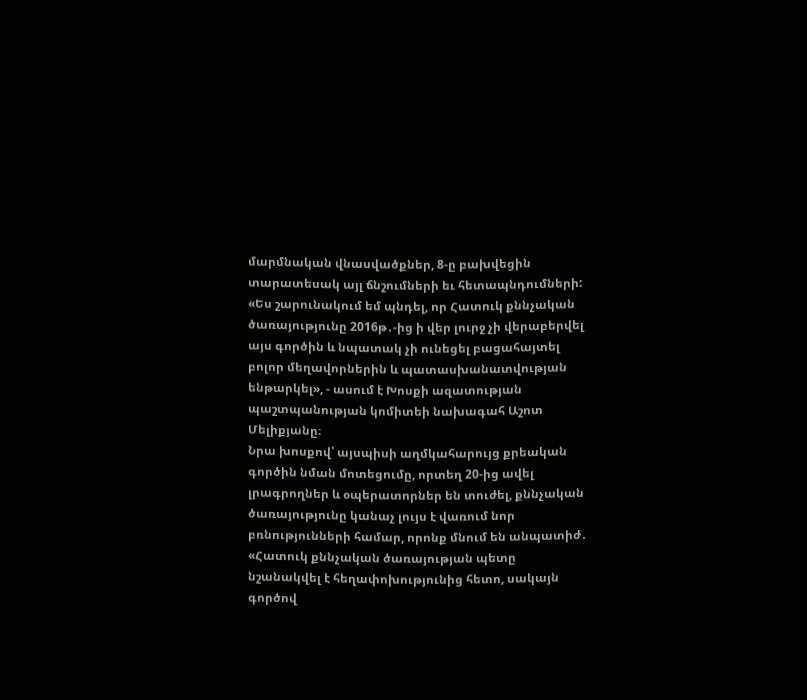մարմնական վնասվածքներ, 8-ը բախվեցին տարատեսակ այլ ճնշումների եւ հետապնդումների:
«Ես շարունակում եմ պնդել, որ Հատուկ քննչական ծառայությունը 2016թ․-ից ի վեր լուրջ չի վերաբերվել այս գործին և նպատակ չի ունեցել բացահայտել բոլոր մեղավորներին և պատասխանատվության ենթարկել», - ասում է Խոսքի ազատության պաշտպանության կոմիտեի նախագահ Աշոտ Մելիքյանը։
Նրա խոսքով՝ այսպիսի աղմկահարույց քրեական գործին նման մոտեցումը, որտեղ 20-ից ավել լրագրողներ և օպերատորներ են տուժել, քննչական ծառայությունը կանաչ լույս է վառում նոր բռնությունների համար, որոնք մնում են անպատիժ․
«Հատուկ քննչական ծառայության պետը նշանակվել է հեղափոխությունից հետո, սակայն գործով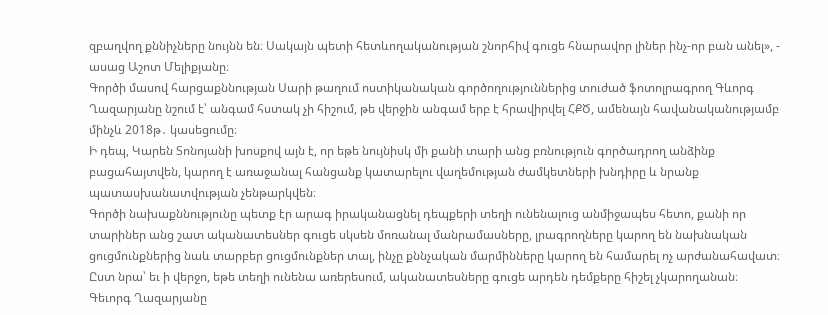զբաղվող քննիչները նույնն են։ Սակայն պետի հետևողականության շնորհիվ գուցե հնարավոր լիներ ինչ-որ բան անել», - ասաց Աշոտ Մելիքյանը։
Գործի մասով հարցաքննության Սարի թաղում ոստիկանական գործողություններից տուժած ֆոտոլրագրող Գևորգ Ղազարյանը նշում է՝ անգամ հստակ չի հիշում, թե վերջին անգամ երբ է հրավիրվել ՀՔԾ, ամենայն հավանականությամբ մինչև 2018թ․ կասեցումը։
Ի դեպ, Կարեն Տոնոյանի խոսքով այն է, որ եթե նույնիսկ մի քանի տարի անց բռնություն գործադրող անձինք բացահայտվեն, կարող է առաջանալ հանցանք կատարելու վաղեմության ժամկետների խնդիրը և նրանք պատասխանատվության չենթարկվեն։
Գործի նախաքննությունը պետք էր արագ իրականացնել դեպքերի տեղի ունենալուց անմիջապես հետո, քանի որ տարիներ անց շատ ականատեսներ գուցե սկսեն մոռանալ մանրամասները, լրագրողները կարող են նախնական ցուցմունքներից նաև տարբեր ցուցմունքներ տալ, ինչը քննչական մարմինները կարող են համարել ոչ արժանահավատ։
Ըստ նրա՝ եւ ի վերջո, եթե տեղի ունենա առերեսում, ականատեսները գուցե արդեն դեմքերը հիշել չկարողանան։
Գեւորգ Ղազարյանը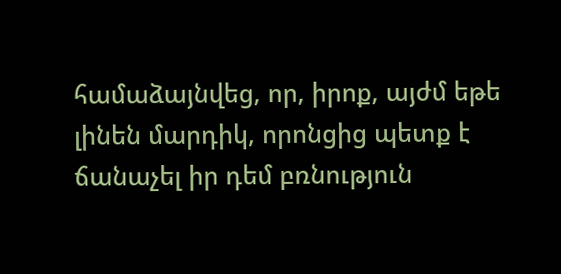համաձայնվեց, որ, իրոք, այժմ եթե լինեն մարդիկ, որոնցից պետք է ճանաչել իր դեմ բռնություն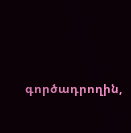գործադրողին,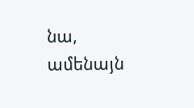նա, ամենայն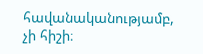հավանականությամբ, չի հիշի։